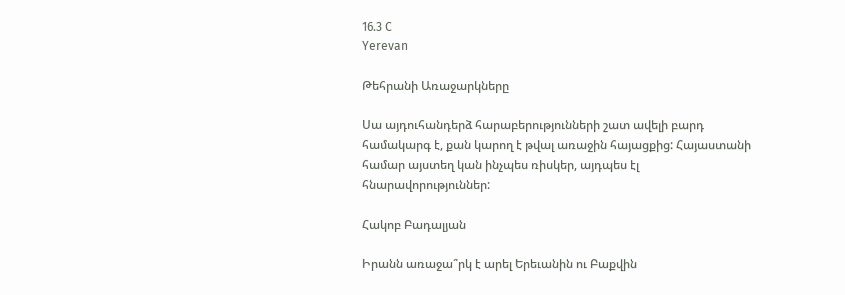16.3 C
Yerevan

Թեհրանի Առաջարկները

Սա այդուհանդերձ հարաբերությունների շատ ավելի բարդ համակարգ է, քան կարող է թվալ առաջին հայացքից: Հայաստանի համար այստեղ կան ինչպես ռիսկեր, այդպես էլ հնարավորություններ:

Հակոբ Բադալյան

Իրանն առաջա՞րկ է արել Երեւանին ու Բաքվին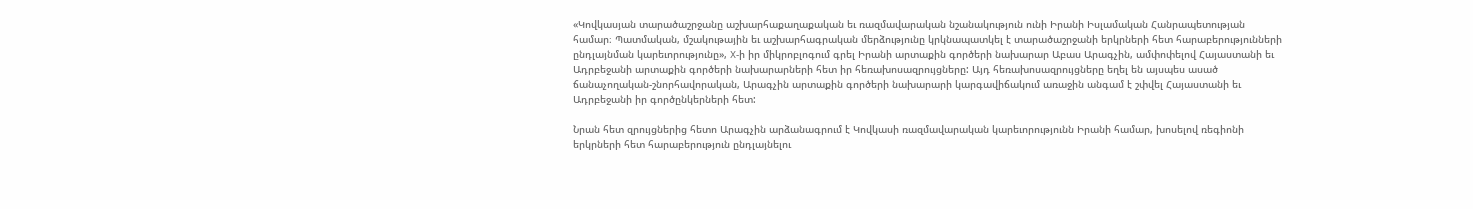«Կովկասյան տարածաշրջանը աշխարհաքաղաքական եւ ռազմավարական նշանակություն ունի Իրանի Իսլամական Հանրապետության համար։ Պատմական, մշակութային եւ աշխարհագրական մերձությունը կրկնապատկել է տարածաշրջանի երկրների հետ հարաբերությունների ընդլայնման կարեւորությունը», X‑ի իր միկրոբլոգում գրել Իրանի արտաքին գործերի նախարար Աբաս Արագչին, ամփոփելով Հայաստանի եւ Ադրբեջանի արտաքին գործերի նախարարների հետ իր հեռախոսազրույցները: Այդ հեռախոսազրույցները եղել են այսպես ասած ճանաչողական-շնորհավորական, Արագչին արտաքին գործերի նախարարի կարգավիճակում առաջին անգամ է շփվել Հայաստանի եւ Ադրբեջանի իր գործընկերների հետ:

Նրան հետ զրույցներից հետո Արագչին արձանագրում է Կովկասի ռազմավարական կարեւորությունն Իրանի համար, խոսելով ռեգիոնի երկրների հետ հարաբերություն ընդլայնելու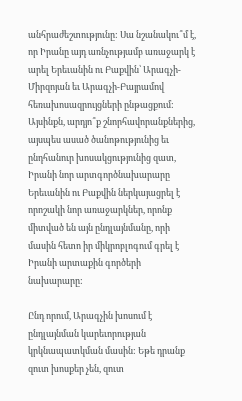անհրաժեշտությունը: Սա նշանակու՞մ է, որ Իրանը այդ առնչությամբ առաջարկ է արել Երեւանին ու Բաքվին՝ Արագչի-Միրզոյան եւ Արագչի-Բայրամով հեռախոսազրույցների ընթացքում: Այսինքն, արդյո՞ք շնորհավորանքներից, այսպես ասած ծանոթությունից եւ ընդհանուր խոսակցությունից զատ, Իրանի նոր արտգործնախարարը Երեւանին ու Բաքվին ներկայացրել է որոշակի նոր առաջարկներ, որոնք միտված են այն ընդլայնմանը, որի մասին հետո իր միկրոբլոգում գրել է Իրանի արտաքին գործերի նախարարը:

Ընդ որում, Արագչին խոսում է ընդլայնման կարեւորության կրկնապատկման մասին: Եթե դրանք զուտ խոսքեր չեն, զուտ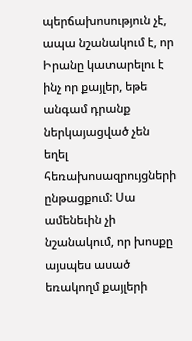պերճախոսություն չէ, ապա նշանակում է, որ Իրանը կատարելու է ինչ որ քայլեր, եթե անգամ դրանք ներկայացված չեն եղել հեռախոսազրույցների ընթացքում: Սա ամենեւին չի նշանակում, որ խոսքը այսպես ասած եռակողմ քայլերի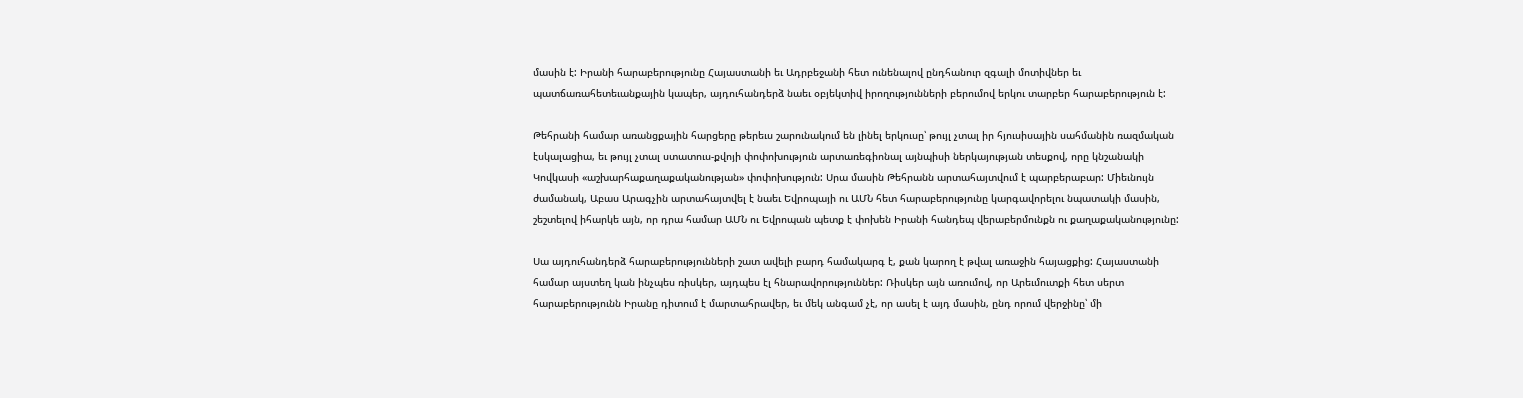մասին է: Իրանի հարաբերությունը Հայաստանի եւ Ադրբեջանի հետ ունենալով ընդհանուր զգալի մոտիվներ եւ պատճառահետեւանքային կապեր, այդուհանդերձ նաեւ օբյեկտիվ իրողությունների բերումով երկու տարբեր հարաբերություն է:

Թեհրանի համար առանցքային հարցերը թերեւս շարունակում են լինել երկուսը՝ թույլ չտալ իր հյուսիսային սահմանին ռազմական էսկալացիա, եւ թույլ չտալ ստատուս-քվոյի փոփոխություն արտառեգիոնալ այնպիսի ներկայության տեսքով, որը կնշանակի Կովկասի «աշխարհաքաղաքականության» փոփոխություն: Սրա մասին Թեհրանն արտահայտվում է պարբերաբար: Միեւնույն ժամանակ, Աբաս Արագչին արտահայտվել է նաեւ Եվրոպայի ու ԱՄՆ հետ հարաբերությունը կարգավորելու նպատակի մասին, շեշտելով իհարկե այն, որ դրա համար ԱՄՆ ու Եվրոպան պետք է փոխեն Իրանի հանդեպ վերաբերմունքն ու քաղաքականությունը:

Սա այդուհանդերձ հարաբերությունների շատ ավելի բարդ համակարգ է, քան կարող է թվալ առաջին հայացքից: Հայաստանի համար այստեղ կան ինչպես ռիսկեր, այդպես էլ հնարավորություններ: Ռիսկեր այն առումով, որ Արեւմուտքի հետ սերտ հարաբերությունն Իրանը դիտում է մարտահրավեր, եւ մեկ անգամ չէ, որ ասել է այդ մասին, ընդ որում վերջինը՝ մի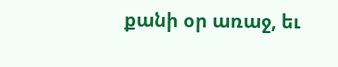քանի օր առաջ, եւ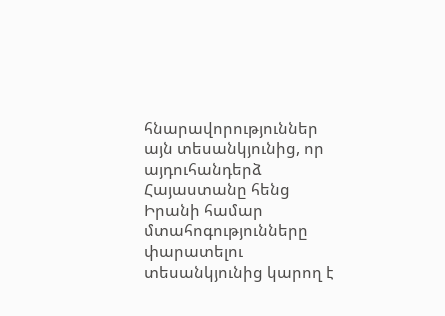հնարավորություններ այն տեսանկյունից, որ այդուհանդերձ Հայաստանը հենց Իրանի համար մտահոգությունները փարատելու տեսանկյունից կարող է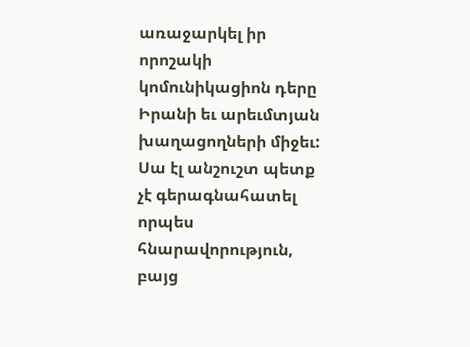առաջարկել իր որոշակի կոմունիկացիոն դերը Իրանի եւ արեւմտյան խաղացողների միջեւ: Սա էլ անշուշտ պետք չէ գերագնահատել որպես հնարավորություն, բայց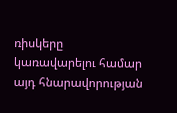ռիսկերը կառավարելու համար այդ հնարավորության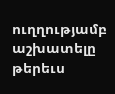ուղղությամբ աշխատելը թերեւս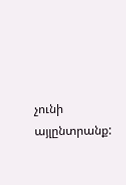չունի այլընտրանք: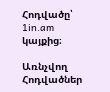Հոդվածը՝ 1in.am կայքից։

Առնչվող Հոդվածներ